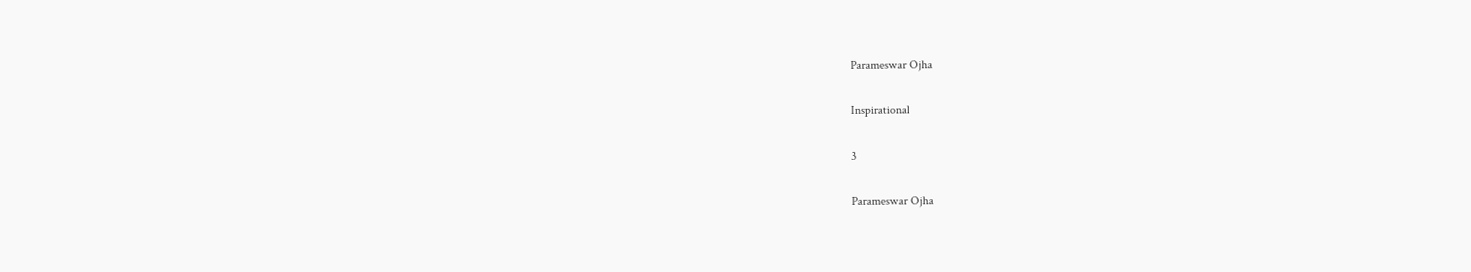Parameswar Ojha

Inspirational

3

Parameswar Ojha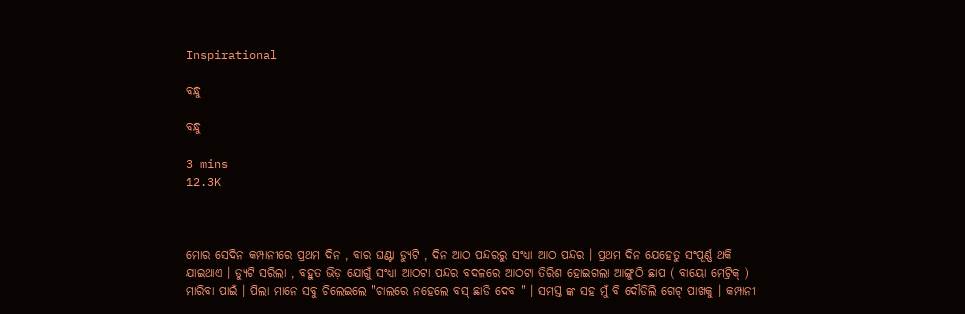Inspirational

ବନ୍ଧୁ

ବନ୍ଧୁ

3 mins
12.3K



ମୋର ସେଦିନ କମ୍ପାନୀରେ ପ୍ରଥମ ଦିନ , ବାର ଘଣ୍ଟା ଡ୍ୟୁଟି , ଦିନ ଆଠ ପନ୍ଦରରୁ ସଂଧ୍ୟା ଆଠ ପନ୍ଦର । ପ୍ରଥମ ଦିନ ଯେହେତୁ ସଂପୂର୍ଣ୍ଣ ଥକି ଯାଇଥାଏ । ଡ୍ୟୁଟି ସରିଲା , ବହୁତ ଭିଡ଼ ଯୋଗୁଁ ସଂଧ୍ୟା ଆଠଟା ପନ୍ଦର ବଦଳରେ ଆଠଟା ତିରିଶ ହୋଇଗଲା ଆଙ୍ଗୁଠି ଛାପ ( ବାୟୋ ମେଟ୍ରିକ୍ ) ମାରିବା ପାଇଁ । ପିଲା ମାନେ ସବୁ ଚିଲେଇଲେ "ଚାଲରେ ନହେଲେ ବସ୍ ଛାଡି ଦେବ " । ସମସ୍ତ ଙ୍କ ସହ ମୁଁ ବି ଦୌଡିଲି ଗେଟ୍ ପାଖକୁ । କମ୍ପାନୀ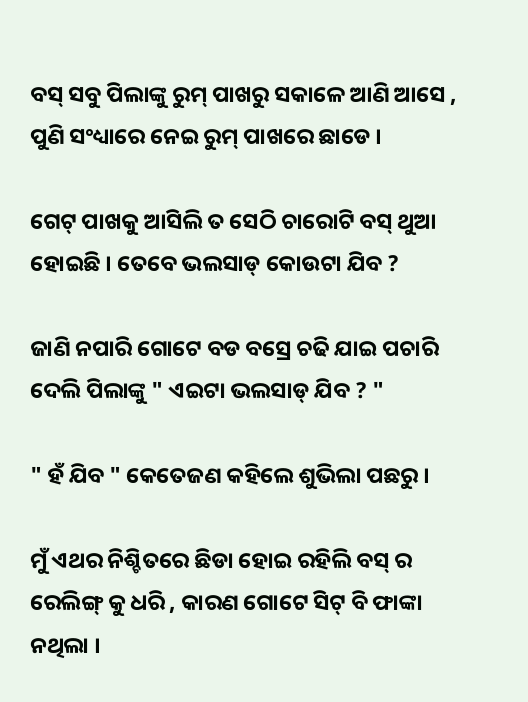ବସ୍ ସବୁ ପିଲାଙ୍କୁ ରୁମ୍ ପାଖରୁ ସକାଳେ ଆଣି ଆସେ , ପୁଣି ସଂଧ୍ୟାରେ ନେଇ ରୁମ୍ ପାଖରେ ଛାଡେ ।

ଗେଟ୍ ପାଖକୁ ଆସିଲି ତ ସେଠି ଚାରୋଟି ବସ୍ ଥୁଆ ହୋଇଛି । ତେବେ ଭଲସାଡ୍ କୋଉଟା ଯିବ ?

ଜାଣି ନପାରି ଗୋଟେ ବଡ ବସ୍ରେ ଚଢି ଯାଇ ପଚାରି ଦେଲି ପିଲାଙ୍କୁ " ଏଇଟା ଭଲସାଡ୍ ଯିବ ? "

" ହଁ ଯିବ " କେତେଜଣ କହିଲେ ଶୁଭିଲା ପଛରୁ ।

ମୁଁ ଏଥର ନିଶ୍ଚିତରେ ଛିଡା ହୋଇ ରହିଲି ବସ୍ ର ରେଲିଙ୍ଗ୍ କୁ ଧରି , କାରଣ ଗୋଟେ ସିଟ୍ ବି ଫାଙ୍କା ନଥିଲା ।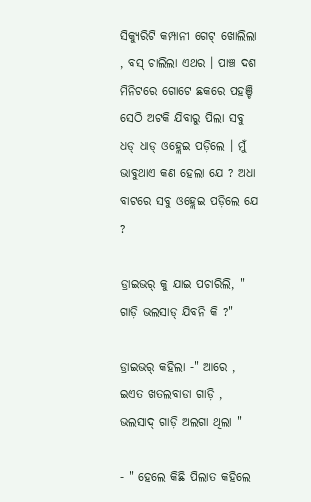ସିକ୍ୟୁରିଟି କମ୍ପାନୀ ଗେଟ୍ ଖୋଲିଲା , ବସ୍ ଚାଲିଲା ଏଥର । ପାଞ୍ଚ ଦଶ ମିନିଟରେ ଗୋଟେ ଛକରେ ପହଞ୍ଚି ସେଠି ଅଟକି ଯିବାରୁ ପିଲା ସବୁ ଧଡ୍ ଧାଡ୍ ଓହ୍ଲେଇ ପଡ଼ିଲେ । ମୁଁ ଭାବୁଥାଏ କଣ ହେଲା ଯେ ? ଅଧା ବାଟରେ ସବୁ ଓହ୍ଲେଇ ପଡ଼ିଲେ ଯେ ?

ଡ୍ରାଇଭର୍ କୁ ଯାଇ ପଚାରିଲି, " ଗାଡ଼ି ଭଲସାଡ୍ ଯିବନି କି ?"

ଡ୍ରାଇଭର୍ କହିଲା -" ଆରେ , ଇଏତ ଖତଲବାଡା ଗାଡ଼ି , ଭଲସାଦ୍ ଗାଡ଼ି ଅଲଗା ଥିଲା "

- " ହେଲେ କିଛି ପିଲାତ କହିଲେ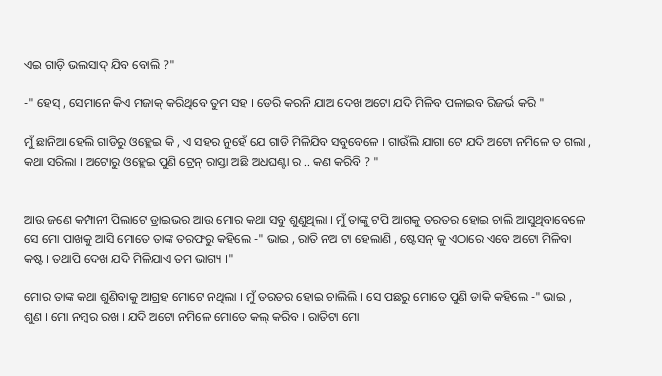ଏଇ ଗାଡ଼ି ଭଲସାଦ୍ ଯିବ ବୋଲି ?"

-" ହେସ୍ , ସେମାନେ କିଏ ମଜାକ୍ କରିଥିବେ ତୁମ ସହ । ଡେରି କରନି ଯାଅ ଦେଖ ଅଟୋ ଯଦି ମିଳିବ ପଳାଇବ ରିଜର୍ଭ କରି "

ମୁଁ ଛାନିଆ ହେଲି ଗାଡିରୁ ଓହ୍ଲେଇ କି , ଏ ସହର ନୁହେଁ ଯେ ଗାଡି ମିଳିଯିବ ସବୁବେଳେ । ଗାଉଁଲି ଯାଗା ଟେ ଯଦି ଅଟୋ ନମିଳେ ତ ଗଲା , କଥା ସରିଲା । ଅଟୋରୁ ଓହ୍ଲେଇ ପୁଣି ଟ୍ରେନ୍ ରାସ୍ତା ଅଛି ଅଧଘଣ୍ଟା ର .. କଣ କରିବି ? "


ଆଉ ଜଣେ କମ୍ପାନୀ ପିଲାଟେ ଡ୍ରାଇଭର ଆଉ ମୋର କଥା ସବୁ ଶୁଣୁଥିଲା । ମୁଁ ତାଙ୍କୁ ଟପି ଆଗକୁ ତରତର ହୋଇ ଚାଲି ଆସୁଥିବାବେଳେ ସେ ମୋ ପାଖକୁ ଆସି ମୋତେ ତାଙ୍କ ତରଫରୁ କହିଲେ -" ଭାଇ , ରାତି ନଅ ଟା ହେଲାଣି , ଷ୍ଟେସନ୍ କୁ ଏଠାରେ ଏବେ ଅଟୋ ମିଳିବା କଷ୍ଟ । ତଥାପି ଦେଖ ଯଦି ମିଳିଯାଏ ତମ ଭାଗ୍ୟ ।"

ମୋର ତାଙ୍କ କଥା ଶୁଣିବାକୁ ଆଗ୍ରହ ମୋଟେ ନଥିଲା । ମୁଁ ତରତର ହୋଇ ଚାଲିଲି । ସେ ପଛରୁ ମୋତେ ପୁଣି ଡାକି କହିଲେ -" ଭାଇ , ଶୁଣ । ମୋ ନମ୍ବର ରଖ । ଯଦି ଅଟୋ ନମିଳେ ମୋତେ କଲ୍ କରିବ । ରାତିଟା ମୋ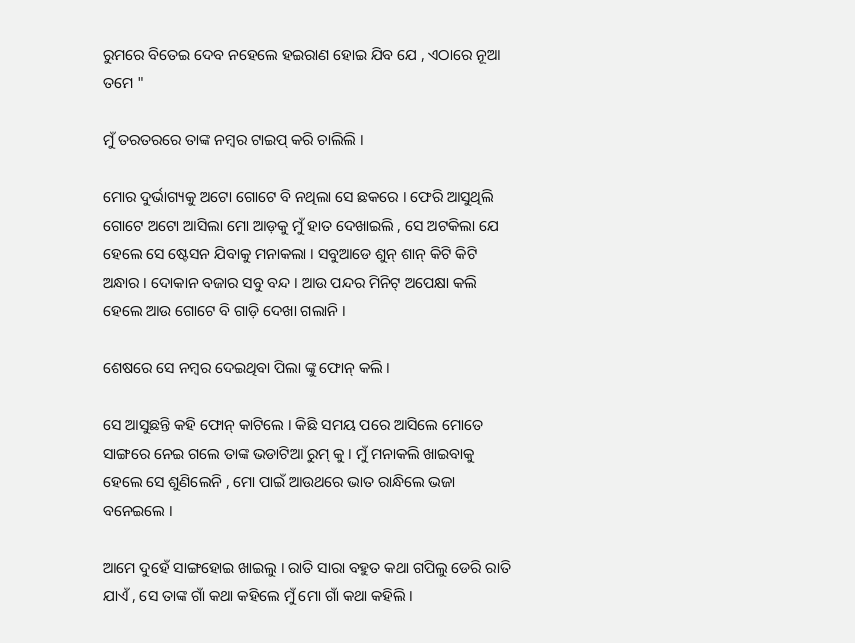ରୁମରେ ବିତେଇ ଦେବ ନହେଲେ ହଇରାଣ ହୋଇ ଯିବ ଯେ , ଏଠାରେ ନୂଆ ତମେ "

ମୁଁ ତରତରରେ ତାଙ୍କ ନମ୍ବର ଟାଇପ୍ କରି ଚାଲିଲି ।

ମୋର ଦୁର୍ଭାଗ୍ୟକୁ ଅଟୋ ଗୋଟେ ବି ନଥିଲା ସେ ଛକରେ । ଫେରି ଆସୁଥିଲି ଗୋଟେ ଅଟୋ ଆସିଲା ମୋ ଆଡ଼କୁ ମୁଁ ହାତ ଦେଖାଇଲି , ସେ ଅଟକିଲା ଯେ ହେଲେ ସେ ଷ୍ଟେସନ ଯିବାକୁ ମନାକଲା । ସବୁଆଡେ ଶୁନ୍ ଶାନ୍ କିଟି କିଟି ଅନ୍ଧାର । ଦୋକାନ ବଜାର ସବୁ ବନ୍ଦ । ଆଉ ପନ୍ଦର ମିନିଟ୍ ଅପେକ୍ଷା କଲି ହେଲେ ଆଉ ଗୋଟେ ବି ଗାଡ଼ି ଦେଖା ଗଲାନି ।

ଶେଷରେ ସେ ନମ୍ବର ଦେଇଥିବା ପିଲା ଙ୍କୁ ଫୋନ୍ କଲି ।

ସେ ଆସୁଛନ୍ତି କହି ଫୋନ୍ କାଟିଲେ । କିଛି ସମୟ ପରେ ଆସିଲେ ମୋତେ ସାଙ୍ଗରେ ନେଇ ଗଲେ ତାଙ୍କ ଭଡାଟିଆ ରୁମ୍ କୁ । ମୁଁ ମନାକଲି ଖାଇବାକୁ ହେଲେ ସେ ଶୁଣିଲେନି , ମୋ ପାଇଁ ଆଉଥରେ ଭାତ ରାନ୍ଧିଲେ ଭଜା ବନେଇଲେ ।

ଆମେ ଦୁହେଁ ସାଙ୍ଗହୋଇ ଖାଇଲୁ । ରାତି ସାରା ବହୁତ କଥା ଗପିଲୁ ଡେରି ରାତି ଯାଏଁ , ସେ ତାଙ୍କ ଗାଁ କଥା କହିଲେ ମୁଁ ମୋ ଗାଁ କଥା କହିଲି ।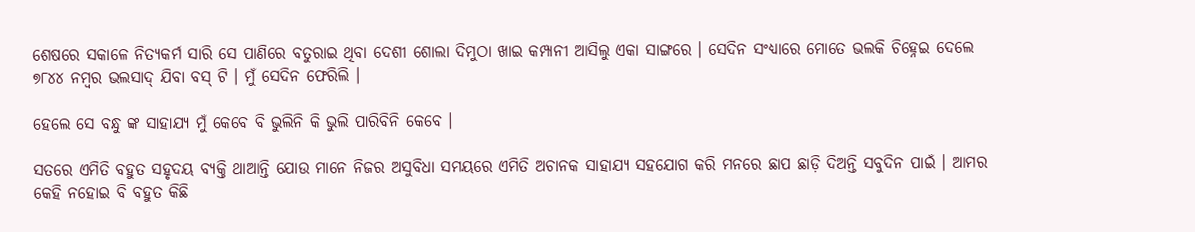ଶେଷରେ ସକାଳେ ନିତ୍ୟକର୍ମ ସାରି ସେ ପାଣିରେ ବତୁରାଇ ଥିବା ଦେଶୀ ଶୋଲା ଦିମୁଠା ଖାଇ କମ୍ପାନୀ ଆସିଲୁ ଏକା ସାଙ୍ଗରେ । ସେଦିନ ସଂଧ୍ୟାରେ ମୋତେ ଭଲକି ଚିହ୍ନେଇ ଦେଲେ ୭୮୪୪ ନମ୍ବର ଭଲସାଦ୍ ଯିବା ବସ୍ ଟି । ମୁଁ ସେଦିନ ଫେରିଲି ।

ହେଲେ ସେ ବନ୍ଧୁ ଙ୍କ ସାହାଯ୍ୟ ମୁଁ କେବେ ବି ଭୁଲିନି କି ଭୁଲି ପାରିବିନି କେବେ ।

ସତରେ ଏମିତି ବହୁତ ସହୃଦୟ ବ୍ୟକ୍ତି ଥାଆନ୍ତି ଯୋଉ ମାନେ ନିଜର ଅସୁବିଧା ସମୟରେ ଏମିତି ଅଚାନକ ସାହାଯ୍ୟ ସହଯୋଗ କରି ମନରେ ଛାପ ଛାଡ଼ି ଦିଅନ୍ତି ସବୁଦିନ ପାଇଁ । ଆମର କେହି ନହୋଇ ବି ବହୁତ କିଛି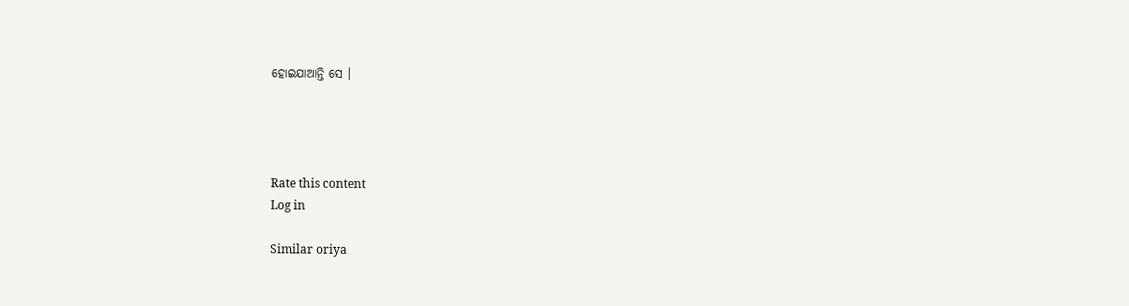ହୋଇଯାଆନ୍ତି ସେ ।




Rate this content
Log in

Similar oriya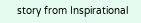story from Inspirational